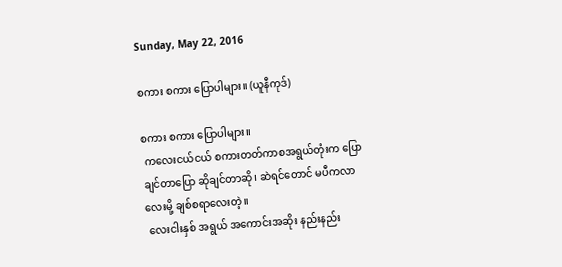Sunday, May 22, 2016

စကား စကား ပြောပါများ။ (ယူနီကုဒ်)

စကား စကား ပြောပါများ။
 ကလေးငယ်ငယ် စကားတတ်ကာစအရွယ်တုံးက ပြောချင်တာပြော ဆိုချင်တာဆို၊ ဆဲရင်တောင် မပီကလာလေးမို့ ချစ်စရာလေးတဲ့။
 လေးငါးနှစ် အရွယ် အကောင်းအဆိုး နည်းနည်း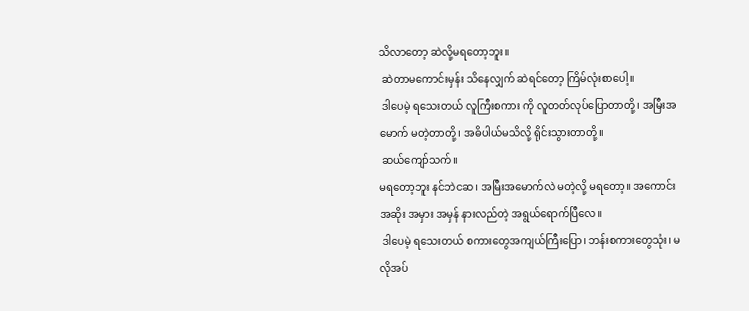သိလာတော့ ဆဲလို့မရတော့ဘူး။
 ဆဲတာမကောင်းမှန်း သိနေလျှက် ဆဲရင်တော့ ကြိမ်လုံးစာပေါ့။
 ဒါပေမဲ့ ရသေးတယ် လူကြီးစကား ကို လူတတ်လုပ်ပြောတာတို့၊ အမြီးအမောက် မတဲ့တာတို့၊ အဓိပါယ်မသိလို့ ရိုင်းသွားတာတို့။
 ဆယ်ကျော်သက်။
မရတော့ဘူး နင်ဘဲငဆ၊ အမြီးအမောက်လဲ မတဲ့လို့ မရတော့။ အကောင်းအဆိုး အမှား အမှန် နားလည်တဲ့ အရွယ်ရောက်ပြီလေ။
 ဒါပေမဲ့ ရသေးတယ် စကားတွေအကျယ်ကြီးပြော၊ ဘန်းစကားတွေသုံး၊ မလိုအပ်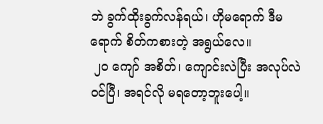ဘဲ ခွက်ထိုးခွက်လန်ရယ်၊ ဟိုမရောက် ဒီမရောက် စိတ်ကစားတဲ့ အရွယ်လေ။
 ၂၀ ကျော် အစိတ်၊ ကျောင်းလဲပြီး အလုပ်လဲဝင်ပြီ၊ အရင်လို မရတော့ဘူးပေါ့။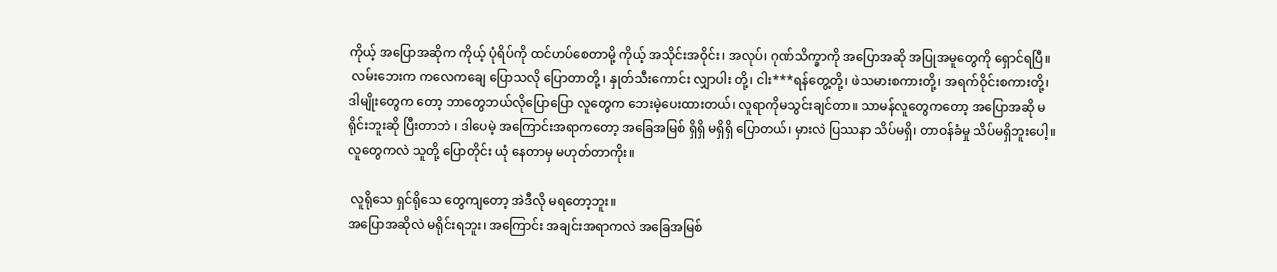ကိုယ့် အပြောအဆိုက ကိုယ့် ပုံရိပ်ကို ထင်ဟပ်စေတာမို့ ကိုယ့် အသိုင်းအဝိုင်း၊ အလုပ်၊ ဂုဏ်သိက္ခာကို အပြောအဆို အပြုအမူတွေကို ရှောင်ရပြီ။
 လမ်းဘေးက ကလေကချေ ပြောသလို ပြောတာတို့ ၊ နှုတ်သီးကောင်း လျှာပါး တို့၊ ငါး***ရန်တွေ့တို့၊ ဖဲသမားစကားတို့၊ အရက်ဝိုင်းစကားတို့၊ ဒါမျိုးတွေက တော့ ဘာတွေဘယ်လိုပြောပြော လူတွေက ဘေးမဲ့ပေးထားတယ်၊ လူရာကိုမသွင်းချင်တာ။ သာမန်လူတွေကတော့ အပြောအဆို မရိုင်းဘူးဆို ပြီးတာဘဲ ၊ ဒါပေမဲ့ အကြောင်းအရာကတော့ အခြေအမြစ် ရှိရှိ မရှိရှိ ပြောတယ်၊ မှားလဲ ပြဿနာ သိပ်မရှိ၊ တာဝန်ခံမှု သိပ်မရှိဘူးပေါ့။
လူတွေကလဲ သူတို့ ပြောတိုင်း ယုံ နေတာမှ မဟုတ်တာကိုး။

 လူရိုသေ ရှင်ရိုသေ တွေကျတော့ အဲဒီလို မရတော့ဘူး။
အပြောအဆိုလဲ မရိုင်းရဘူး၊ အကြောင်း အချင်းအရာကလဲ အခြေအမြစ်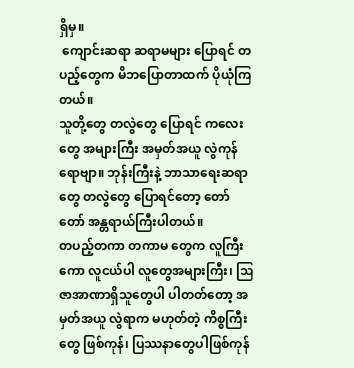ရှိမှ။
 ကျောင်းဆရာ ဆရာမများ ပြောရင် တပည့်တွေက မိဘပြောတာထက် ပိုယုံကြတယ်။
သူတို့တွေ တလွဲတွေ ပြောရင် ကလေးတွေ အများကြီး အမှတ်အယူ လွဲကုန်ရောဗျာ။ ဘုန်းကြီးနဲ့ ဘာသာရေးဆရာတွေ တလွဲတွေ ပြောရင်တော့ တော်တော် အန္တရာယ်ကြီးပါတယ်။
တပည့်တကာ တကာမ တွေက လူကြီးကော လူငယ်ပါ လူတွေအများကြီး၊ သြဇာအာဏာရှိသူတွေပါ ပါတတ်တော့ အမှတ်အယူ လွဲရာက မဟုတ်တဲ့ ကိစ္စကြီးတွေ ဖြစ်ကုန်၊ ပြဿနာတွေပါဖြစ်ကုန်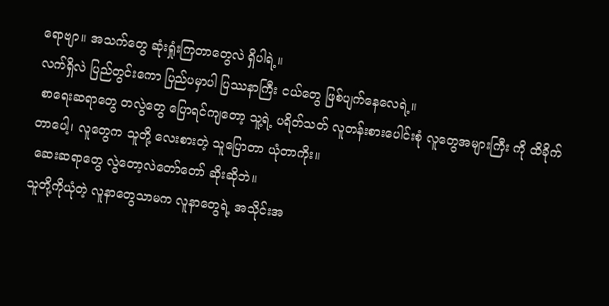ရောဗျာ။ အသက်တွေ ဆုံးရှုံးကြတာတွေလဲ ရှိပါရဲ့။
လက်ရှိလဲ ပြည်တွင်းကော ပြည်ပမှာပါ ပြဿနာကြီး ငယ်တွေ ဖြစ်ပျက်နေလေရဲ့။
 စာရေးဆရာတွေ တလွဲတွေ ပြောရင်ကျတော့ သူ့ရဲ့ ပရိတ်သတ် လူတန်းစားပေါင်းစုံ လူတွေအများကြီး ကို ထိခိုက်တာပေါ့၊ လူတွေက သူတို့ လေးစားတဲ့ သူပြောတာ ယုံတာကိုး။
 ဆေးဆရာတွေ လွဲတော့လဲတော်တော် ဆိုးဆိုဘဲ။
သူတို့ကိုယုံတဲ့ လူနာတွေသာမက လူနာတွေရဲ့ အသိုင်းအ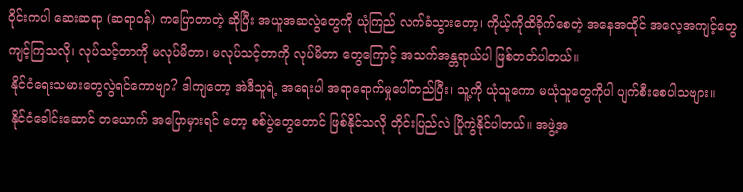ဝိုင်းကပါ ဆေးဆရာ (ဆရာဝန်) ကပြောတာတဲ့ ဆိုပြီး အယူအဆလွဲတွေကို ယုံကြည် လက်ခံသွားတော့၊ ကိုယ့်ကိုထိခိုက်စေတဲ့ အနေအထိုင် အလေ့အကျင့်တွေ ကျင့်ကြသလို၊ လုပ်သင့်တာကို မလုပ်မိတာ၊ မလုပ်သင့်တာကို လုပ်မိတာ တွေကြောင့် အသက်အန္တရာယ်ပါ ဖြစ်တတ်ပါတယ်။
 နိုင်ငံရေးသမားတွေလွဲရင်ကောဗျာ? ဒါကျတော့ အဲဒီသူရဲ့ အရေးပါ အရာရောက်မှုပေါ်တည်ပြီး၊ သူ့ကို ယုံသူကော မယုံသူတွေကိုပါ ပျက်စီးစေပါသဗျား။
 နိုင်ငံခေါင်းဆောင် တယောက် အပြောမှားရင် တော့ စစ်ပွဲတွေတောင် ဖြစ်နိုင်သလို တိုင်းပြည်လဲ ပြိုကွဲနိုင်ပါတယ်။ အဖွဲ့အ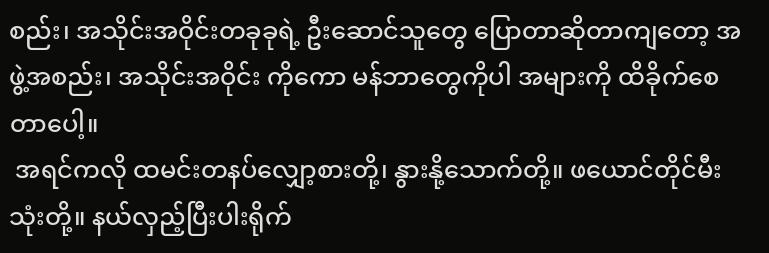စည်း၊ အသိုင်းအဝိုင်းတခုခုရဲ့ ဦးဆောင်သူတွေ ပြောတာဆိုတာကျတော့ အဖွဲ့အစည်း၊ အသိုင်းအဝိုင်း ကိုကော မန်ဘာတွေကိုပါ အများကို ထိခိုက်စေတာပေါ့။
 အရင်ကလို ထမင်းတနပ်လျှော့စားတို့၊ နွားနို့သောက်တို့။ ဖယောင်တိုင်မီးသုံးတို့။ နယ်လှည့်ပြီးပါးရိုက်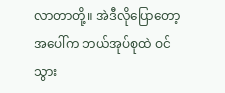လာတာတို့။ အဲဒီလိုပြောတော့ အပေါ်က ဘယ်အုပ်စုထဲ ဝင်သွား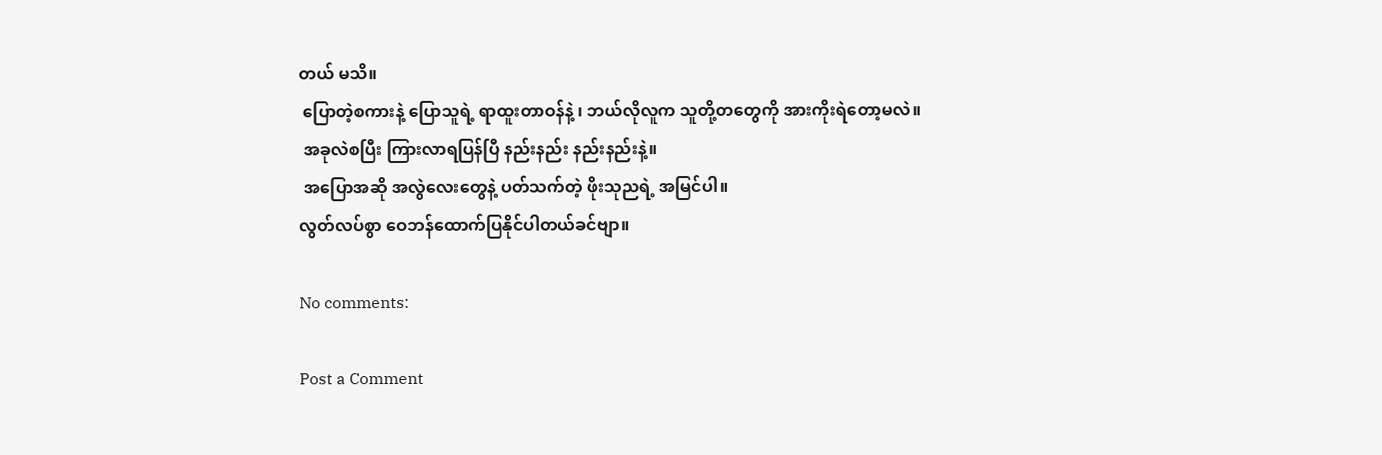တယ် မသိ။
 ပြောတဲ့စကားနဲ့ ပြောသူရဲ့ ရာထူးတာဝန်နဲ့ ၊ ဘယ်လိုလူက သူတို့တတွေကို အားကိုးရဲတော့မလဲ။
 အခုလဲစပြီး ကြားလာရပြန်ပြီ နည်းနည်း နည်းနည်းနဲ့။
 အပြောအဆို အလွဲလေးတွေနဲ့ ပတ်သက်တဲ့ ဖိုးသုညရဲ့ အမြင်ပါ။
လွတ်လပ်စွာ ဝေဘန်ထောက်ပြနိုင်ပါတယ်ခင်ဗျာ။

No comments:

Post a Comment